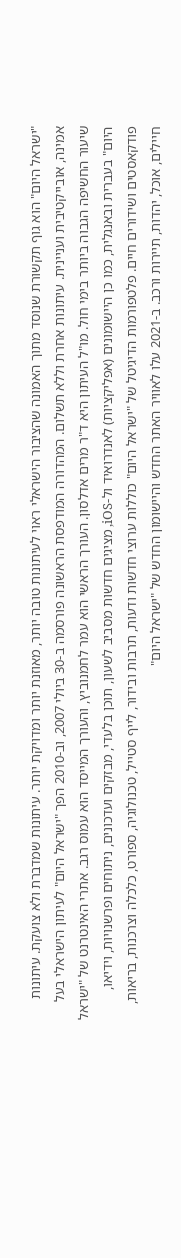"ישראל היום" הוא גוף תקשורת שנוסד מתוך האמונה שהציבור הישראלי ראוי לעיתונות טובה יותר, מאוזנת יותר ומדויקת יותר. עיתונות שמדברת ולא צועקת. עיתונות אמינה, אובייקטיבית ועניינית. עיתונות אחרת וללא תשלום. המהדורה המודפסת הראשונה פורסמה ב-30 ביולי 2007, וב-2010 הפך "ישראל היום" לעיתון הישראלי בעל שיעור החשיפה הגבוה ביותר בימי חול. מו"ל העיתון היא ד"ר מרים אדלסון. העורך הראשי הוא עמר לחמנוביץ, והעורך המייסד הוא עמוס רגב. אתרי האינטרנט של "ישראל היום" בעברית ובאנגלית, כמו כן היישומונים (אפליקציות) לאנדרואיד ול-iOS, מציגים חדשות מסביב לשעון, תוכן בלעדי, מבזקים ועדכונים, ניתוחים ופרשנויות, וידיאו, פודקאסטים ושידורים חיים. פלטפורמות הדיגיטל של "ישראל היום" כוללות ערוצי חדשות ודעות, תרבות ובידור, לייף סטייל, טכנולוגיה, ספורט, כלכלה וצרכנות, בריאות, חיילים, אוכל, יהדות, תיירות ורכב. ב-2021 עלו לאוויר האתר החדש והיישומון החדש של "ישראל היום"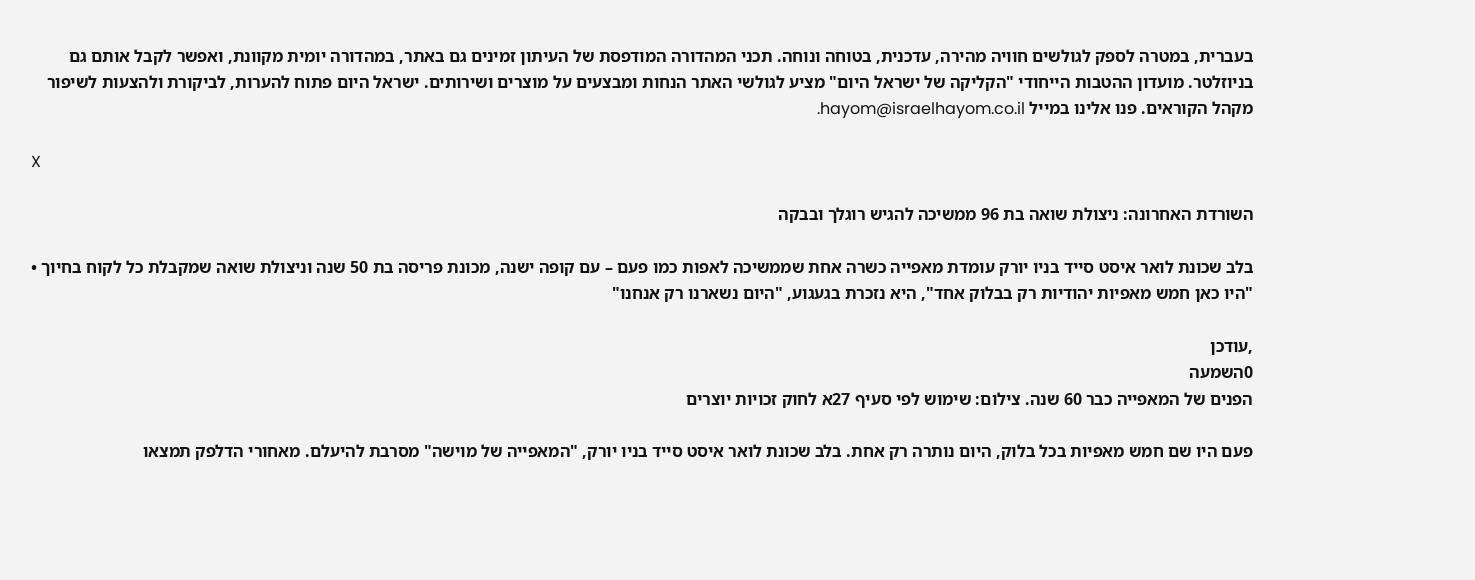בעברית, במטרה לספק לגולשים חוויה מהירה, עדכנית, בטוחה ונוחה. תכני המהדורה המודפסת של העיתון זמינים גם באתר, במהדורה יומית מקוונת, ואפשר לקבל אותם גם בניוזלטר. מועדון ההטבות הייחודי "הקליקה של ישראל היום" מציע לגולשי האתר הנחות ומבצעים על מוצרים ושירותים. ישראל היום פתוח להערות, לביקורת ולהצעות לשיפור מקהל הקוראים. פנו אלינו במייל hayom@israelhayom.co.il.

X

השורדת האחרונה: ניצולת שואה בת 96 ממשיכה להגיש רוגלך ובבקה

בלב שכונת לואר איסט סייד בניו יורק עומדת מאפייה כשרה אחת שממשיכה לאפות כמו פעם – עם קופה ישנה, מכונת פריסה בת 50 שנה וניצולת שואה שמקבלת כל לקוח בחיוך • "היו כאן חמש מאפיות יהודיות רק בבלוק אחד", היא נזכרת בגעגוע, "היום נשארנו רק אנחנו"

,עודכן
0השמעה
הפנים של המאפייה כבר 60 שנה. צילום: שימוש לפי סעיף 27א לחוק זכויות יוצרים

פעם היו שם חמש מאפיות בכל בלוק, היום נותרה רק אחת. בלב שכונת לואר איסט סייד בניו יורק, "המאפייה של מוישה" מסרבת להיעלם. מאחורי הדלפק תמצאו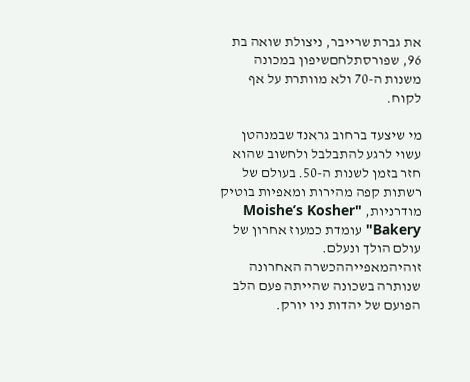את גברת שרייבר, ניצולת שואה בת 96, שפורסתלחםשיפון במכונה משנות ה-70 ולא מוותרת על אף לקוח.

מי שיצעד ברחוב גראנד שבמנהטן עשוי לרגע להתבלבל ולחשוב שהוא חזר בזמן לשנות ה-50. בעולם של רשתות קפה מהירות ומאפיות בוטיק מודרניות, "Moishe’s Kosher Bakery" עומדת כמעוז אחרון של עולם הולך ונעלם. זוהיהמאפייההכשרה האחרונה שנותרה בשכונה שהייתה פעם הלב הפועם של יהדות ניו יורק.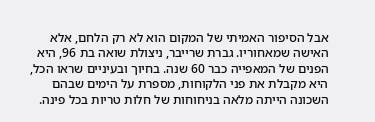אבל הסיפור האמיתי של המקום הוא לא רק הלחם, אלא האישה שמאחוריו. גברת שרייבר, ניצולת שואה בת 96, היא הפנים של המאפייה כבר 60 שנה. בחיוך ובעיניים שראו הכל, היא מקבלת את פני הלקוחות, מספרת על הימים שבהם השכונה הייתה מלאה בניחוחות של חלות טריות בכל פינה.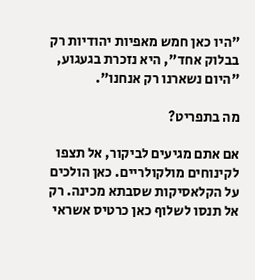"היו כאן חמש מאפיות יהודיות רק בבלוק אחד", היא נזכרת בגעגוע, "היום נשארנו רק אנחנו".

מה בתפריט?

אם אתם מגיעים לביקור, אל תצפו לקינוחים מולקולריים. כאן הולכים על הקלאסיקות שסבתא מכינה. רק אל תנסו לשלוף כאן כרטיס אשראי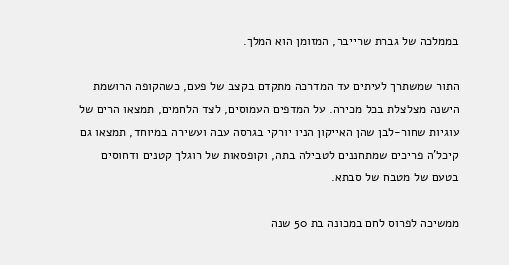בממלכה של גברת שרייבר, המזומן הוא המלך.

התור שמשתרך לעיתים עד המדרכה מתקדם בקצב של פעם, כשהקופה הרושמת הישנה מצלצלת בכל מכירה. על המדפים העמוסים, לצד הלחמים, תמצאו הרים של עוגיות שחור-לבן שהן האייקון הניו יורקי בגרסה עבה ועשירה במיוחד, תמצאו גם קיכל'ה פריכים שמתחננים לטבילה בתה, וקופסאות של רוגלך קטנים ודחוסים בטעם של מטבח של סבתא.

ממשיכה לפרוס לחם במכונה בת 50 שנה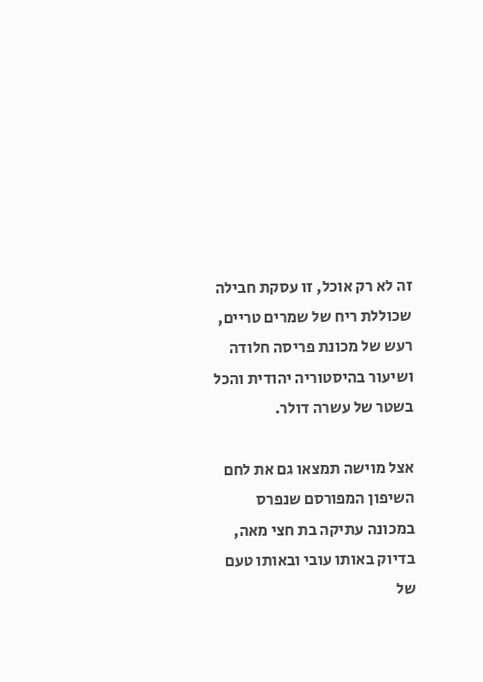זה לא רק אוכל, זו עסקת חבילה שכוללת ריח של שמרים טריים, רעש של מכונת פריסה חלודה ושיעור בהיסטוריה יהודית והכל בשטר של עשרה דולר.

אצל מוישה תמצאו גם את לחם השיפון המפורסם שנפרס במכונה עתיקה בת חצי מאה, בדיוק באותו עובי ובאותו טעם של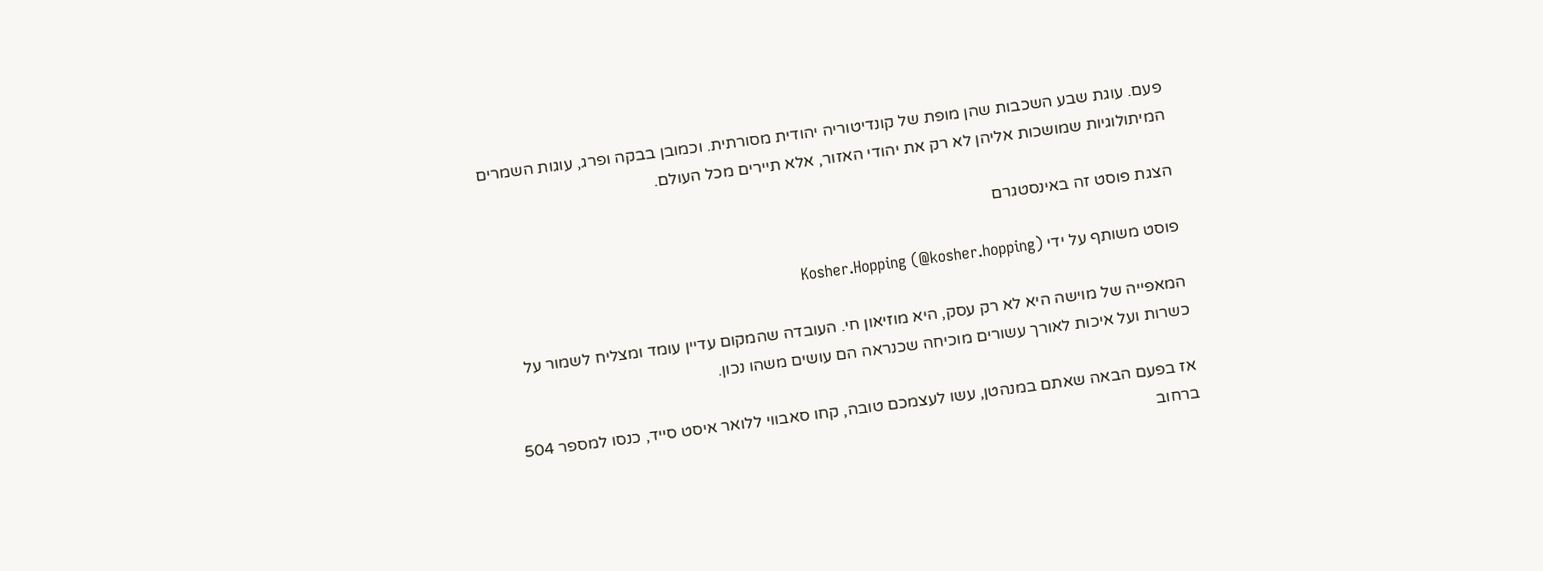פעם. עוגת שבע השכבות שהן מופת של קונדיטוריה יהודית מסורתית. וכמובן בבקה ופרג, עוגות השמרים המיתולוגיות שמושכות אליהן לא רק את יהודי האזור, אלא תיירים מכל העולם.

הצגת פוסט זה באינסטגרם

פוסט משותף על ידי Kosher.Hopping (@kosher.hopping)

המאפייה של מוישה היא לא רק עסק, היא מוזיאון חי. העובדה שהמקום עדיין עומד ומצליח לשמור על כשרות ועל איכות לאורך עשורים מוכיחה שכנראה הם עושים משהו נכון.

אז בפעם הבאה שאתם במנהטן, עשו לעצמכם טובה, קחו סאבווי ללואר איסט סייד, כנסו למספר 504 ברחוב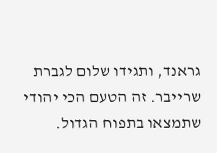גראנד, ותגידו שלום לגברת שרייבר. זה הטעם הכי יהודי שתמצאו בתפוח הגדול.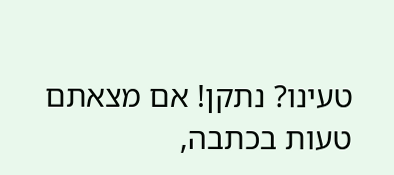טעינו? נתקן! אם מצאתם טעות בכתבה,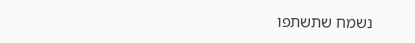נשמח שתשתפו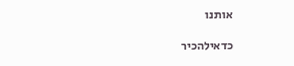אותנו

כדאילהכיר